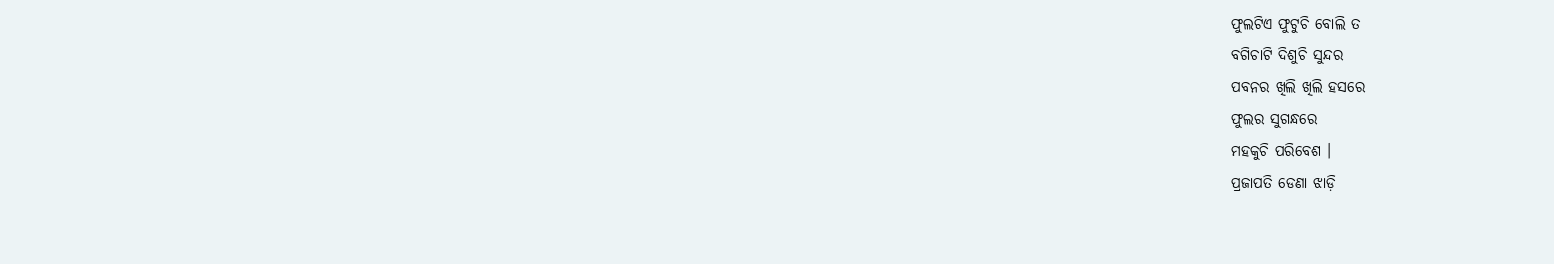ଫୁଲଟିଏ ଫୁଟୁଚି ବୋଲି ତ
ବଗିଚାଟି ଦିଶୁଚି ସୁନ୍ଦର
ପବନର ଖିଲି ଖିଲି ହସରେ
ଫୁଲର ସୁଗନ୍ଧରେ
ମହକୁଚି ପରିବେଶ ।
ପ୍ରଜାପତି ଡେଣା ଝାଡ଼ି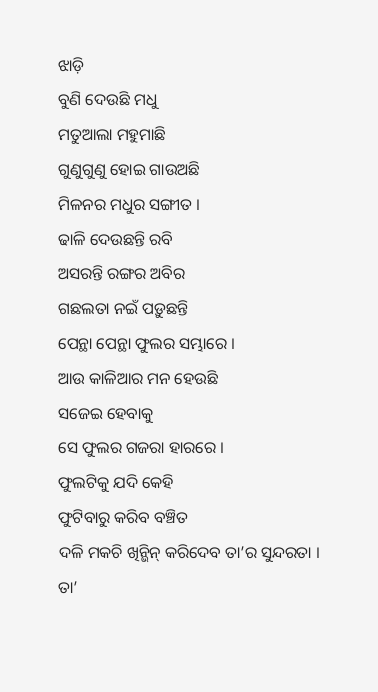ଝାଡ଼ି
ବୁଣି ଦେଉଛି ମଧୁ
ମତୁଆଲା ମହୁମାଛି
ଗୁଣୁଗୁଣୁ ହୋଇ ଗାଉଅଛି
ମିଳନର ମଧୁର ସଙ୍ଗୀତ ।
ଢାଳି ଦେଉଛନ୍ତି ରବି
ଅସରନ୍ତି ରଙ୍ଗର ଅବିର
ଗଛଲତା ନଇଁ ପଡ଼ୁଛନ୍ତି
ପେନ୍ଥା ପେନ୍ଥା ଫୁଲର ସମ୍ଭାରେ ।
ଆଉ କାଳିଆର ମନ ହେଉଛି
ସଜେଇ ହେବାକୁ
ସେ ଫୁଲର ଗଜରା ହାରରେ ।
ଫୁଲଟିକୁ ଯଦି କେହି
ଫୁଟିବାରୁ କରିବ ବଞ୍ଚିତ
ଦଳି ମକଚି ଖିନ୍ଭିନ୍ କରିଦେବ ତା’ର ସୁନ୍ଦରତା ।
ତା’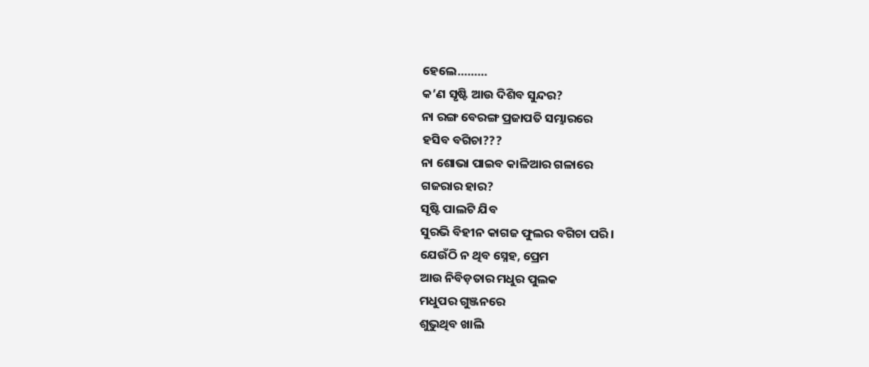ହେଲେ………
କ’ଣ ସୃଷ୍ଟି ଆଉ ଦିଶିବ ସୁନ୍ଦର?
ନା ରଙ୍ଗ ବେରଙ୍ଗ ପ୍ରଜାପତି ସମ୍ଭାରରେ
ହସିବ ବଗିଚା???
ନା ଶୋଭା ପାଇବ କାଳିଆର ଗଳାରେ
ଗଜରାର ହାର?
ସୃଷ୍ଟି ପାଲଟି ଯିବ
ସୁରଭି ବିହୀନ କାଗଜ ଫୁଲର ବଗିଚା ପରି ।
ଯେଉଁଠି ନ ଥିବ ସ୍ନେହ, ପ୍ରେମ
ଆଉ ନିବିଡ଼ତାର ମଧୁର ପୁଲକ
ମଧୁପର ଗୁଞ୍ଜନରେ
ଶୁଭୁଥିବ ଖାଲି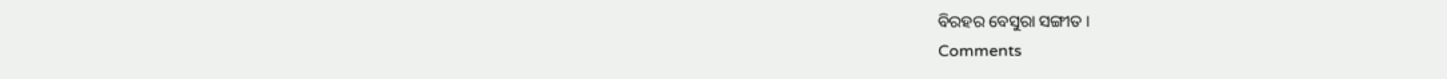ବିରହର ବେସୁରା ସଙ୍ଗୀତ ।
Comments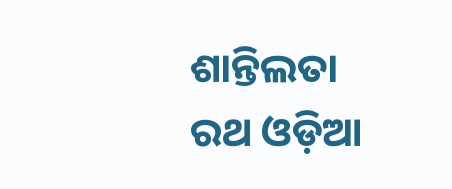ଶାନ୍ତିଲତା ରଥ ଓଡ଼ିଆ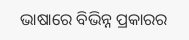ଭାଷାରେ ବିଭିନ୍ନ ପ୍ରକାରର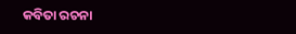କବିତା ରଚନା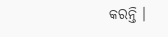କରନ୍ତି ।